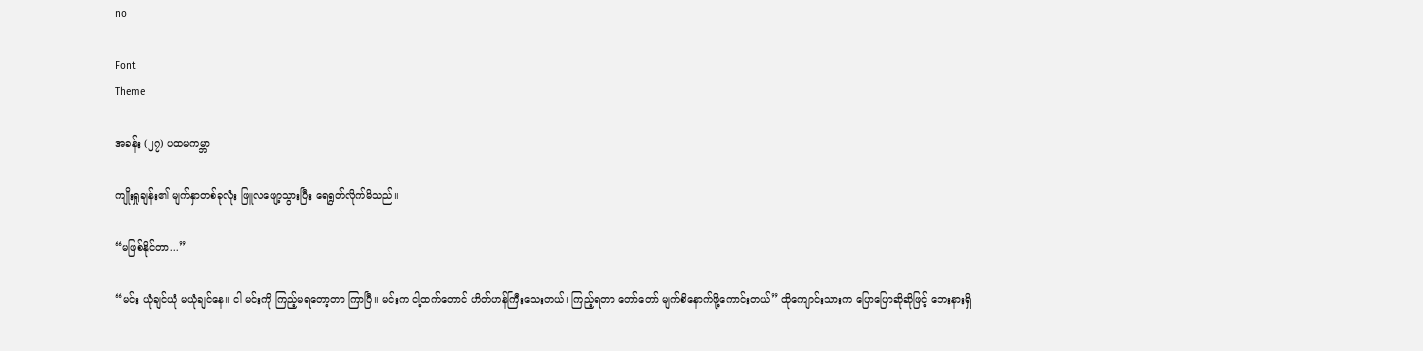no

Font
Theme

အခန်း (၂၇) ပထမကမ္ဘာ

ကျိုးရှုချန်း၏ မျက်နှာတစ်ခုလုံး ဖြူလဖျော့သွားပြီး ရေရွတ်လိုက်မိသည်။

“မဖြစ်နိုင်တာ...”

“မင်း ယုံချင်ယုံ မယုံချင်နေ။ ငါ မင်းကို ကြည့်မရတော့တာ ကြာပြီ။ မင်းက ငါ့ထက်တောင် ဟိတ်ဟန်ကြီးသေးတယ်၊ ကြည့်ရတာ တော်တော် မျက်စိနောက်ဖို့ကောင်းတယ်” ထိုကျောင်းသားက ပြောပြောဆိုဆိုဖြင့် ဘေးနားရှိ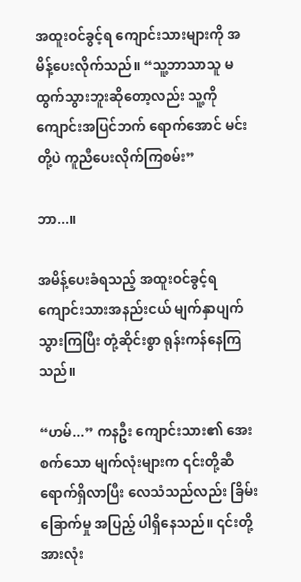အထူးဝင်ခွင့်ရ ကျောင်းသားများကို အမိန့်ပေးလိုက်သည်။ “သူ့ဘာသာသူ မထွက်သွားဘူးဆိုတော့လည်း သူ့ကို ကျောင်းအပြင်ဘက် ရောက်အောင် မင်းတို့ပဲ ကူညီပေးလိုက်ကြစမ်း”

ဘာ...။

အမိန့်ပေးခံရသည့် အထူးဝင်ခွင့်ရ ကျောင်းသားအနည်းငယ် မျက်နှာပျက်သွားကြပြီး တုံ့ဆိုင်းစွာ ရုန်းကန်နေကြသည်။

“ဟမ်...” ကနဦး ကျောင်းသား၏ အေးစက်သော မျက်လုံးများက ၎င်းတို့ဆီ ရောက်ရှိလာပြီး လေသံသည်လည်း ခြိမ်းခြောက်မှု အပြည့် ပါရှိနေသည်။ ၎င်းတို့အားလုံး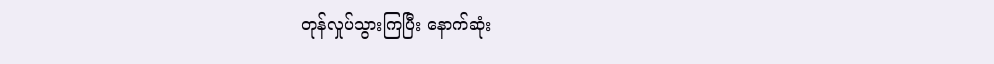တုန်လှုပ်သွားကြပြီး နောက်ဆုံး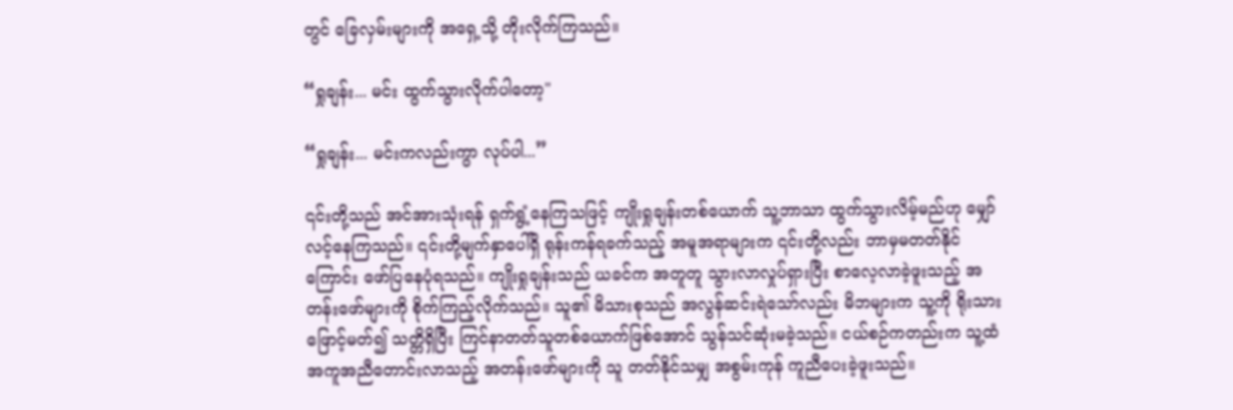တွင် ခြေလှမ်းများကို အရှေ့သို့ တိုးလိုက်ကြသည်။

“ရှုချန်း... မင်း ထွက်သွားလိုက်ပါတော့"

“ရှုချန်း... မင်းကလည်းကွာ လုပ်ပါ...”

၎င်းတို့သည် အင်အားသုံးရန် ရှက်ရွံ့နေကြသဖြင့် ကျိုးရှုချန်းတစ်ယောက် သူ့ဘာသာ ထွက်သွားလိမ့်မည်ဟု မျှော်လင့်နေကြသည်။ ၎င်းတို့မျက်နှာပေါ်ရှိ ရုန်းကန်ရခက်သည့် အမူအရာများက ၎င်းတို့လည်း ဘာမှမတတ်နိုင်ကြောင်း ဖော်ပြနေပုံရသည်။ ကျိုးရှုချန်းသည် ယခင်က အတူတူ သွားလာလှုပ်ရှားပြီး စာလေ့လာခဲ့ဖူးသည့် အတန်းဖော်များကို စိုက်ကြည့်လိုက်သည်။ သူ၏ မိသားစုသည် အလွန်ဆင်းရဲသော်လည်း မိဘများက သူ့ကို ရိုးသားဖြောင့်မတ်၍ သတ္တိရှိပြီး ကြင်နာတတ်သူတစ်ယောက်ဖြစ်အောင် သွန်သင်ဆုံးမခဲ့သည်။ ငယ်စဉ်ကတည်းက သူ့ထံ အကူအညီတောင်းလာသည့် အတန်းဖော်များကို သူ တတ်နိုင်သမျှ အစွမ်းကုန် ကူညီပေးခဲ့ဖူးသည်။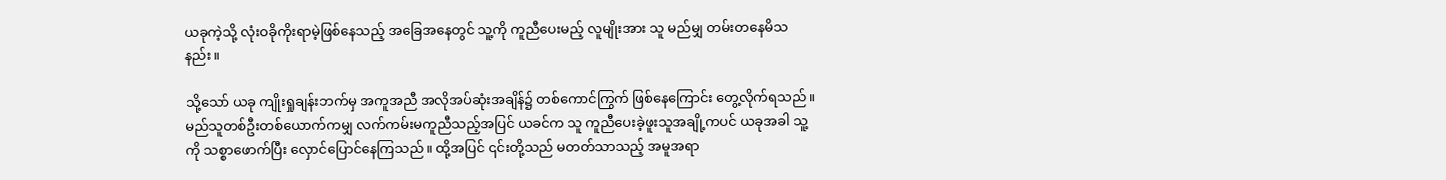ယခုကဲ့သို့ လုံးဝခိုကိုးရာမဲ့ဖြစ်နေသည့် အခြေအနေတွင် သူ့ကို ကူညီပေးမည့် လူမျိုးအား သူ မည်မျှ တမ်းတနေမိသနည်း။

သို့သော် ယခု ကျိုးရှုချန်းဘက်မှ အကူအညီ အလိုအပ်ဆုံးအချိန်၌ တစ်ကောင်ကြွက် ဖြစ်နေကြောင်း တွေ့လိုက်ရသည်။ မည်သူတစ်ဦးတစ်ယောက်ကမျှ လက်ကမ်းမကူညီသည့်အပြင် ယခင်က သူ ကူညီပေးခဲ့ဖူးသူအချို့ကပင် ယခုအခါ သူ့ကို သစ္စာဖောက်ပြီး လှောင်ပြောင်နေကြသည်။ ထို့အပြင် ၎င်းတို့သည် မတတ်သာသည့် အမူအရာ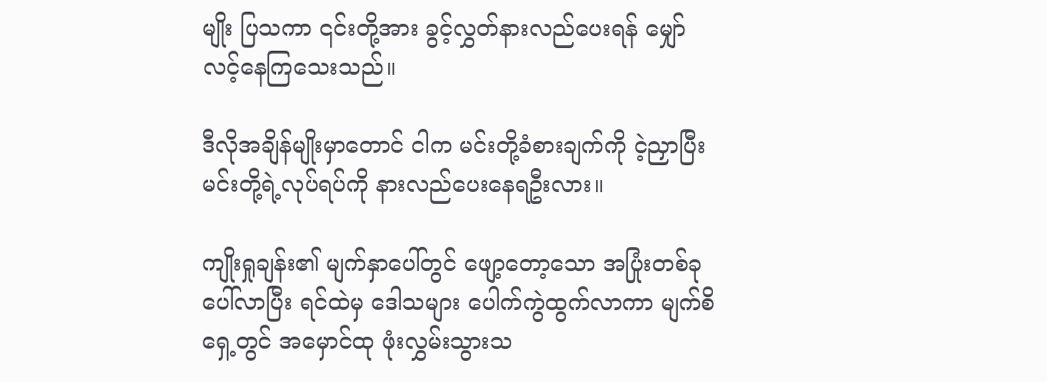မျိုး ပြသကာ ၎င်းတို့အား ခွင့်လွှတ်နားလည်ပေးရန် မျှော်လင့်နေကြသေးသည်။

ဒီလိုအချိန်မျိုးမှာတောင် ငါက မင်းတို့ခံစားချက်ကို ငဲ့ညှာပြီး မင်းတို့ရဲ့လုပ်ရပ်ကို နားလည်ပေးနေရဦးလား။

ကျိုးရှုချန်း၏ မျက်နှာပေါ်တွင် ဖျော့တော့သော အပြုံးတစ်ခု ပေါ်လာပြီး ရင်ထဲမှ ဒေါသများ ပေါက်ကွဲထွက်လာကာ မျက်စိရှေ့တွင် အမှောင်ထု ဖုံးလွှမ်းသွားသ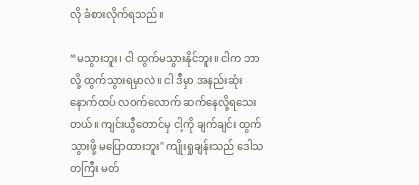လို ခံစားလိုက်ရသည်။

“မသွားဘူး၊ ငါ ထွက်မသွားနိုင်ဘူး။ ငါက ဘာလို့ ထွက်သွားရမှာလဲ။ ငါ ဒီမှာ အနည်းဆုံး နောက်ထပ် လဝက်လောက် ဆက်နေလို့ရသေးတယ်။ ကျင်းယွီတောင်မှ ငါ့ကို ချက်ချင်း ထွက်သွားဖို့ မပြောထားဘူး" ကျိုးရှုချန်းသည် ဒေါသတကြီး မတ်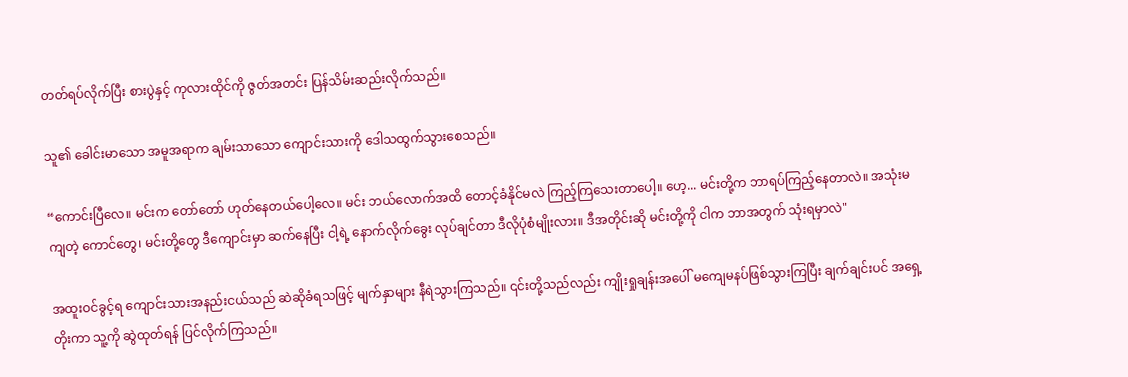တတ်ရပ်လိုက်ပြီး စားပွဲနှင့် ကုလားထိုင်ကို ဇွတ်အတင်း ပြန်သိမ်းဆည်းလိုက်သည်။

သူ၏ ခေါင်းမာသော အမူအရာက ချမ်းသာသော ကျောင်းသားကို ဒေါသထွက်သွားစေသည်။

“ကောင်းပြီလေ။ မင်းက တော်တော် ဟုတ်နေတယ်ပေါ့လေ။ မင်း ဘယ်လောက်အထိ တောင့်ခံနိုင်မလဲ ကြည့်ကြသေးတာပေါ့။ ဟေ့... မင်းတို့က ဘာရပ်ကြည့်နေတာလဲ။ အသုံးမကျတဲ့ ကောင်တွေ၊ မင်းတို့တွေ ဒီကျောင်းမှာ ဆက်နေပြီး ငါ့ရဲ့ နောက်လိုက်ခွေး လုပ်ချင်တာ ဒီလိုပုံစံမျိုးလား။ ဒီအတိုင်းဆို မင်းတို့ကို ငါက ဘာအတွက် သုံးရမှာလဲ"

အထူးဝင်ခွင့်ရ ကျောင်းသားအနည်းငယ်သည် ဆဲဆိုခံရသဖြင့် မျက်နှာများ နီရဲသွားကြသည်။ ၎င်းတို့သည်လည်း ကျိုးရှုချန်းအပေါ် မကျေမနပ်ဖြစ်သွားကြပြီး ချက်ချင်းပင် အရှေ့တိုးကာ သူ့ကို ဆွဲထုတ်ရန် ပြင်လိုက်ကြသည်။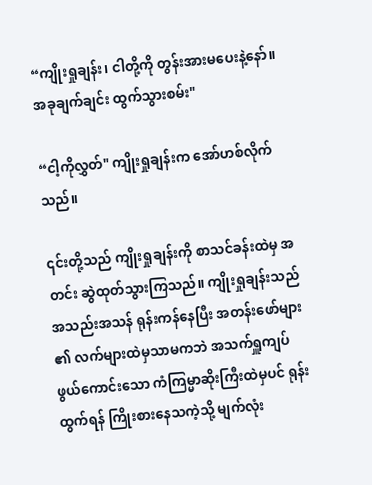“ကျိုးရှုချန်း၊ ငါတို့ကို တွန်းအားမပေးနဲ့နော်။ အခုချက်ချင်း ထွက်သွားစမ်း"

“ငါ့ကိုလွှတ်" ကျိုးရှုချန်းက အော်ဟစ်လိုက်သည်။

၎င်းတို့သည် ကျိုးရှုချန်းကို စာသင်ခန်းထဲမှ အတင်း ဆွဲထုတ်သွားကြသည်။ ကျိုးရှုချန်းသည် အသည်းအသန် ရုန်းကန်နေပြီး အတန်းဖော်များ၏ လက်များထဲမှသာမကဘဲ အသက်ရှူကျပ်ဖွယ်ကောင်းသော ကံကြမ္မာဆိုးကြီးထဲမှပင် ရုန်းထွက်ရန် ကြိုးစားနေသကဲ့သို့ မျက်လုံး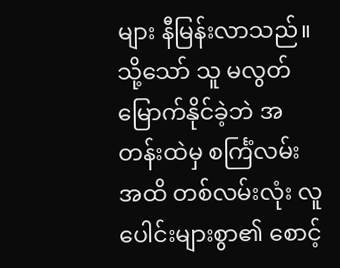များ နီမြန်းလာသည်။ သို့သော် သူ မလွတ်မြောက်နိုင်ခဲ့ဘဲ အတန်းထဲမှ စင်္ကြံလမ်းအထိ တစ်လမ်းလုံး လူပေါင်းများစွာ၏ စောင့်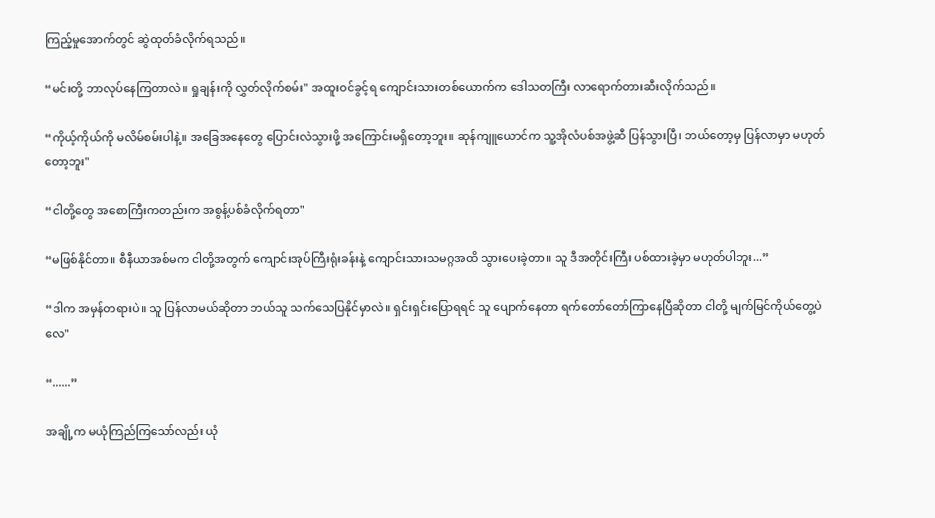ကြည့်မှုအောက်တွင် ဆွဲထုတ်ခံလိုက်ရသည်။

“မင်းတို့ ဘာလုပ်နေကြတာလဲ။ ရှုချန်းကို လွှတ်လိုက်စမ်း" အထူးဝင်ခွင့်ရ ကျောင်းသားတစ်ယောက်က ဒေါသတကြီး လာရောက်တားဆီးလိုက်သည်။

“ကိုယ့်ကိုယ်ကို မလိမ်စမ်းပါနဲ့။ အခြေအနေတွေ ပြောင်းလဲသွားဖို့ အကြောင်းမရှိတော့ဘူး။ ဆုန်ကျူယောင်က သူ့အိုလံပစ်အဖွဲ့ဆီ ပြန်သွားပြီ၊ ဘယ်တော့မှ ပြန်လာမှာ မဟုတ်တော့ဘူး"

“ငါတို့တွေ အစောကြီးကတည်းက အစွန့်ပစ်ခံလိုက်ရတာ"

“မဖြစ်နိုင်တာ။ စီနီယာအစ်မက ငါတို့အတွက် ကျောင်းအုပ်ကြီးရုံးခန်းနဲ့ ကျောင်းသားသမဂ္ဂအထိ သွားပေးခဲ့တာ။ သူ ဒီအတိုင်းကြီး ပစ်ထားခဲ့မှာ မဟုတ်ပါဘူး...”

“ဒါက အမှန်တရားပဲ။ သူ ပြန်လာမယ်ဆိုတာ ဘယ်သူ သက်သေပြနိုင်မှာလဲ။ ရှင်းရှင်းပြောရရင် သူ ပျောက်နေတာ ရက်တော်တော်ကြာနေပြီဆိုတာ ငါတို့ မျက်မြင်ကိုယ်တွေ့ပဲလေ"

“......”

အချို့က မယုံကြည်ကြသော်လည်း ယုံ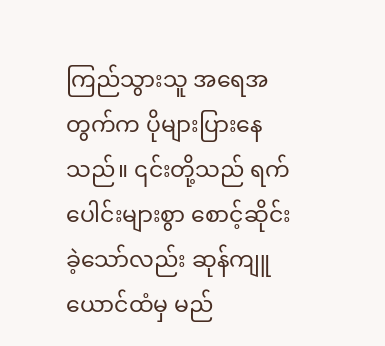ကြည်သွားသူ အရေအတွက်က ပိုများပြားနေသည်။ ၎င်းတို့သည် ရက်ပေါင်းများစွာ စောင့်ဆိုင်းခဲ့သော်လည်း ဆုန်ကျူယောင်ထံမှ မည်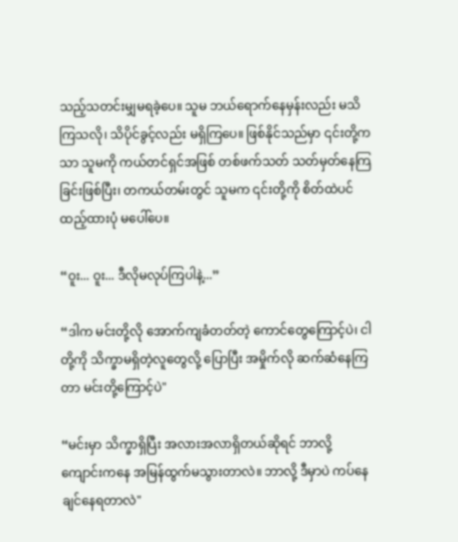သည့်သတင်းမျှမရခဲ့ပေ။ သူမ ဘယ်ရောက်နေမှန်းလည်း မသိကြသလို၊ သိပိုင်ခွင့်လည်း မရှိကြပေ။ ဖြစ်နိုင်သည်မှာ ၎င်းတို့ကသာ သူမကို ကယ်တင်ရှင်အဖြစ် တစ်ဖက်သတ် သတ်မှတ်နေကြခြင်းဖြစ်ပြီး၊ တကယ်တမ်းတွင် သူမက ၎င်းတို့ကို စိတ်ထဲပင် ထည့်ထားပုံ မပေါ်ပေ။

“ဝူး... ဝူး... ဒီလိုမလုပ်ကြပါနဲ့...”

“ဒါက မင်းတို့လို အောက်ကျခံတတ်တဲ့ ကောင်တွေကြောင့်ပဲ၊ ငါတို့ကို သိက္ခာမရှိတဲ့လူတွေလို့ ပြောပြီး အမှိုက်လို ဆက်ဆံနေကြတာ မင်းတို့ကြောင့်ပဲ"

“မင်းမှာ သိက္ခာရှိပြီး အလားအလာရှိတယ်ဆိုရင် ဘာလို့ ကျောင်းကနေ အမြန်ထွက်မသွားတာလဲ။ ဘာလို့ ဒီမှာပဲ ကပ်နေချင်နေရတာလဲ"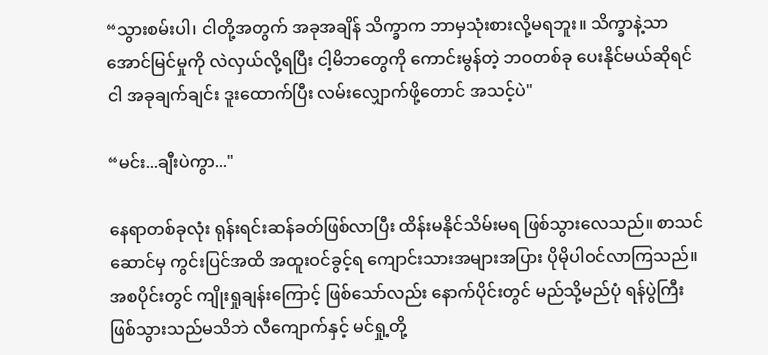“သွားစမ်းပါ၊ ငါတို့အတွက် အခုအချိန် သိက္ခာက ဘာမှသုံးစားလို့မရဘူး။ သိက္ခာနဲ့သာ အောင်မြင်မှုကို လဲလှယ်လို့ရပြီး ငါ့မိဘတွေကို ကောင်းမွန်တဲ့ ဘဝတစ်ခု ပေးနိုင်မယ်ဆိုရင် ငါ အခုချက်ချင်း ဒူးထောက်ပြီး လမ်းလျှောက်ဖို့တောင် အသင့်ပဲ"

“မင်း...ချီးပဲကွာ..."

နေရာတစ်ခုလုံး ရုန်းရင်းဆန်ခတ်ဖြစ်လာပြီး ထိန်းမနိုင်သိမ်းမရ ဖြစ်သွားလေသည်။ စာသင်ဆောင်မှ ကွင်းပြင်အထိ အထူးဝင်ခွင့်ရ ကျောင်းသားအများအပြား ပိုမိုပါဝင်လာကြသည်။ အစပိုင်းတွင် ကျိုးရှုချန်းကြောင့် ဖြစ်သော်လည်း နောက်ပိုင်းတွင် မည်သို့မည်ပုံ ရန်ပွဲကြီးဖြစ်သွားသည်မသိဘဲ လီကျောက်နှင့် မင်ရှု့တို့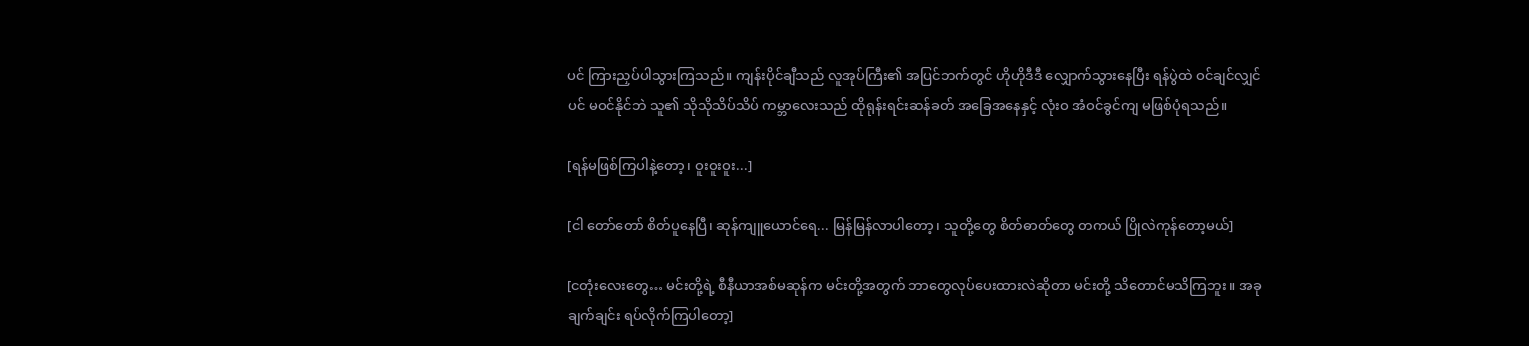ပင် ကြားညှပ်ပါသွားကြသည်။ ကျန်းပိုင်ချီသည် လူအုပ်ကြီး၏ အပြင်ဘက်တွင် ဟိုဟိုဒီဒီ လျှောက်သွားနေပြီး ရန်ပွဲထဲ ဝင်ချင်လျှင်ပင် မဝင်နိုင်ဘဲ သူ၏ သိုသိုသိပ်သိပ် ကမ္ဘာလေးသည် ထိုရုန်းရင်းဆန်ခတ် အခြေအနေနှင့် လုံးဝ အံဝင်ခွင်ကျ မဖြစ်ပုံရသည်။

[ရန်မဖြစ်ကြပါနဲ့တော့၊ ဝူးဝူးဝူး...]

[ငါ တော်တော် စိတ်ပူနေပြီ၊ ဆုန်ကျူယောင်ရေ... မြန်မြန်လာပါတော့၊ သူတို့တွေ စိတ်ဓာတ်တွေ တကယ် ပြိုလဲကုန်တော့မယ်]

[ငတုံးလေးတွေ… မင်းတို့ရဲ့ စီနီယာအစ်မဆုန်က မင်းတို့အတွက် ဘာတွေလုပ်ပေးထားလဲဆိုတာ မင်းတို့ သိတောင်မသိကြဘူး။ အခုချက်ချင်း ရပ်လိုက်ကြပါတော့]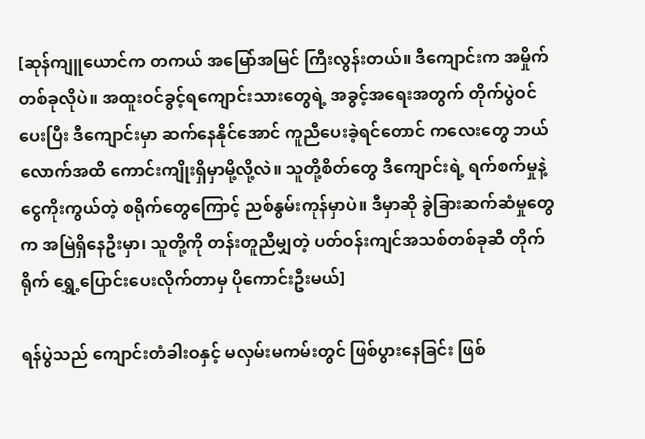[ဆုန်ကျူယောင်က တကယ် အမြော်အမြင် ကြီးလွန်းတယ်။ ဒီကျောင်းက အမှိုက်တစ်ခုလိုပဲ။ အထူးဝင်ခွင့်ရကျောင်းသားတွေရဲ့ အခွင့်အရေးအတွက် တိုက်ပွဲဝင်ပေးပြီး ဒီကျောင်းမှာ ဆက်နေနိုင်အောင် ကူညီပေးခဲ့ရင်တောင် ကလေးတွေ ဘယ်လောက်အထိ ကောင်းကျိုးရှိမှာမို့လို့လဲ။ သူတို့စိတ်တွေ ဒီကျောင်းရဲ့ ရက်စက်မှုနဲ့ ငွေကိုးကွယ်တဲ့ စရိုက်တွေကြောင့် ညစ်နွမ်းကုန်မှာပဲ။ ဒီမှာဆို ခွဲခြားဆက်ဆံမှုတွေက အမြဲရှိနေဦးမှာ၊ သူတို့ကို တန်းတူညီမျှတဲ့ ပတ်ဝန်းကျင်အသစ်တစ်ခုဆီ တိုက်ရိုက် ရွှေ့ပြောင်းပေးလိုက်တာမှ ပိုကောင်းဦးမယ်]

ရန်ပွဲသည် ကျောင်းတံခါးဝနှင့် မလှမ်းမကမ်းတွင် ဖြစ်ပွားနေခြင်း ဖြစ်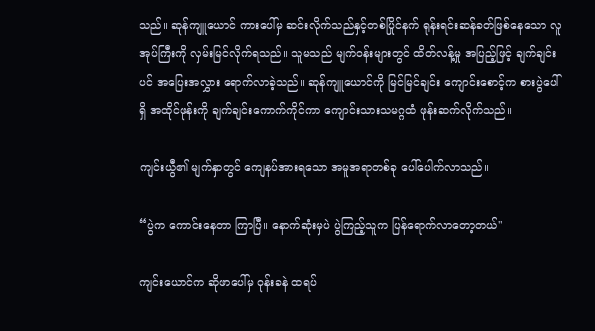သည်။ ဆုန်ကျူယောင် ကားပေါ်မှ ဆင်းလိုက်သည်နှင့်တစ်ပြိုင်နက် ရုန်းရင်းဆန်ခတ်ဖြစ်နေသော လူအုပ်ကြီးကို လှမ်းမြင်လိုက်ရသည်။ သူမသည် မျက်ဝန်းများတွင် ထိတ်လန့်မှု အပြည့်ဖြင့် ချက်ချင်းပင် အပြေးအလွှား ရောက်လာခဲ့သည်။ ဆုန်ကျူယောင်ကို မြင်မြင်ချင်း ကျောင်းစောင့်က စားပွဲပေါ်ရှိ အထိုင်ဖုန်းကို ချက်ချင်းကောက်ကိုင်ကာ ကျောင်းသားသမဂ္ဂထံ ဖုန်းဆက်လိုက်သည်။

ကျင်းယွီ၏ မျက်နှာတွင် ကျေနပ်အားရသော အမူအရာတစ်ခု ပေါ်ပေါက်လာသည်။

“ပွဲက ကောင်းနေတာ ကြာပြီ။ နောက်ဆုံးမှပဲ ပွဲကြည့်သူက ပြန်ရောက်လာတော့တယ်"

ကျင်းယောင်က ဆိုဖာပေါ်မှ ဝုန်းခနဲ ထရပ်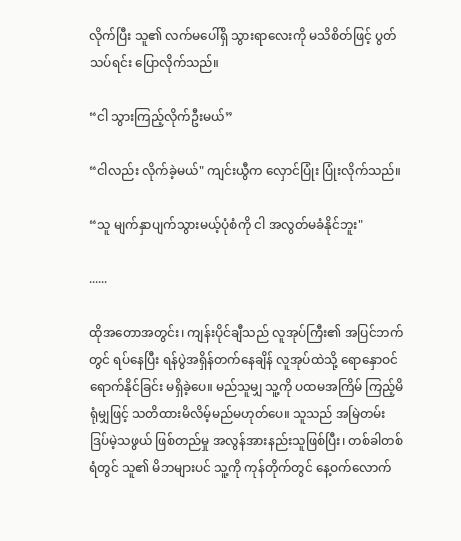လိုက်ပြီး သူ၏ လက်မပေါ်ရှိ သွားရာလေးကို မသိစိတ်ဖြင့် ပွတ်သပ်ရင်း ပြောလိုက်သည်။

“ငါ သွားကြည့်လိုက်ဦးမယ်”

“ငါလည်း လိုက်ခဲ့မယ်" ကျင်းယွီက လှောင်ပြုံး ပြုံးလိုက်သည်။

“သူ မျက်နှာပျက်သွားမယ့်ပုံစံကို ငါ အလွတ်မခံနိုင်ဘူး"

......

ထိုအတောအတွင်း၊ ကျန်းပိုင်ချီသည် လူအုပ်ကြီး၏ အပြင်ဘက်တွင် ရပ်နေပြီး ရန်ပွဲအရှိန်တက်နေချိန် လူအုပ်ထဲသို့ ရောနှောဝင်ရောက်နိုင်ခြင်း မရှိခဲ့ပေ။ မည်သူမျှ သူ့ကို ပထမအကြိမ် ကြည့်မိရုံမျှဖြင့် သတိထားမိလိမ့်မည်မဟုတ်ပေ။ သူသည် အမြဲတမ်း ဒြပ်မဲ့သဖွယ် ဖြစ်တည်မှု အလွန်အားနည်းသူဖြစ်ပြီး၊ တစ်ခါတစ်ရံတွင် သူ၏ မိဘများပင် သူ့ကို ကုန်တိုက်တွင် နေ့ဝက်လောက်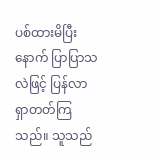ပစ်ထားမိပြီးနောက် ပြာပြာသလဲဖြင့် ပြန်လာရှာတတ်ကြသည်။ သူသည်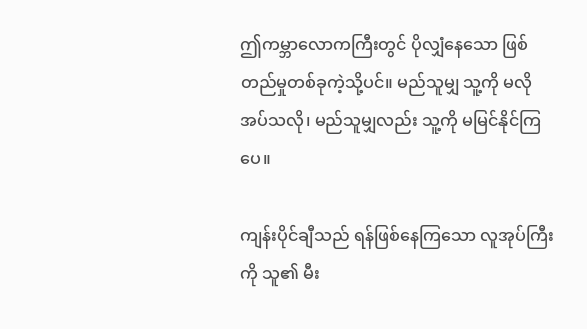ဤကမ္ဘာလောကကြီးတွင် ပိုလျှံနေသော ဖြစ်တည်မှုတစ်ခုကဲ့သို့ပင်။ မည်သူမျှ သူ့ကို မလိုအပ်သလို၊ မည်သူမျှလည်း သူ့ကို မမြင်နိုင်ကြပေ။

ကျန်းပိုင်ချီသည် ရန်ဖြစ်နေကြသော လူအုပ်ကြီးကို သူ၏ မီး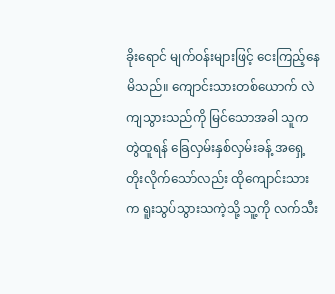ခိုးရောင် မျက်ဝန်းများဖြင့် ငေးကြည့်နေမိသည်။ ကျောင်းသားတစ်ယောက် လဲကျသွားသည်ကို မြင်သောအခါ သူက တွဲထူရန် ခြေလှမ်းနှစ်လှမ်းခန့် အရှေ့ တိုးလိုက်သော်လည်း ထိုကျောင်းသားက ရူးသွပ်သွားသကဲ့သို့ သူ့ကို လက်သီး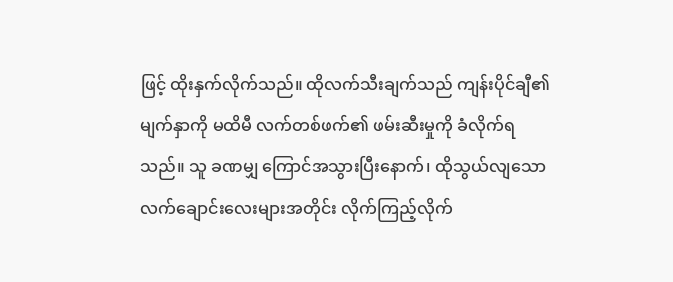ဖြင့် ထိုးနှက်လိုက်သည်။ ထိုလက်သီးချက်သည် ကျန်းပိုင်ချီ၏ မျက်နှာကို မထိမီ လက်တစ်ဖက်၏ ဖမ်းဆီးမှုကို ခံလိုက်ရသည်။ သူ ခဏမျှ ကြောင်အသွားပြီးနောက်၊ ထိုသွယ်လျသော လက်ချောင်းလေးများအတိုင်း လိုက်ကြည့်လိုက်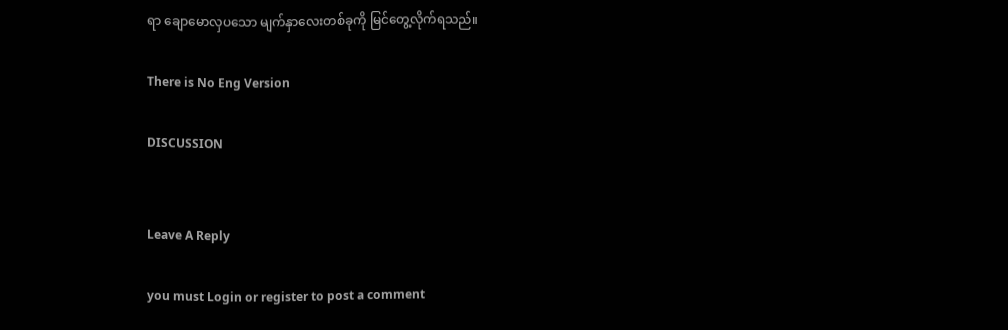ရာ ချောမောလှပသော မျက်နှာလေးတစ်ခုကို မြင်တွေ့လိုက်ရသည်။

There is No Eng Version

DISCUSSION


Leave A Reply

you must Login or register to post a comment